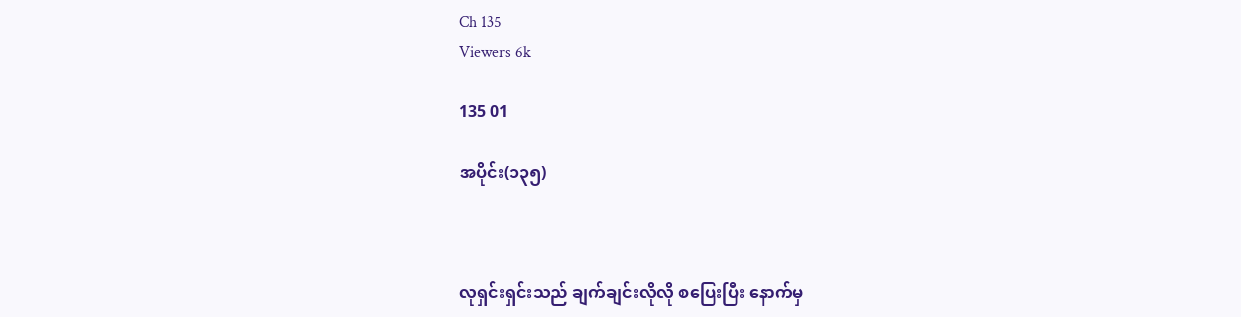Ch 135
Viewers 6k

135 01

အပိုင်း(၁၃၅)



လုရှင်းရှင်းသည် ချက်ချင်းလိုလို စပြေးပြီး နောက်မှ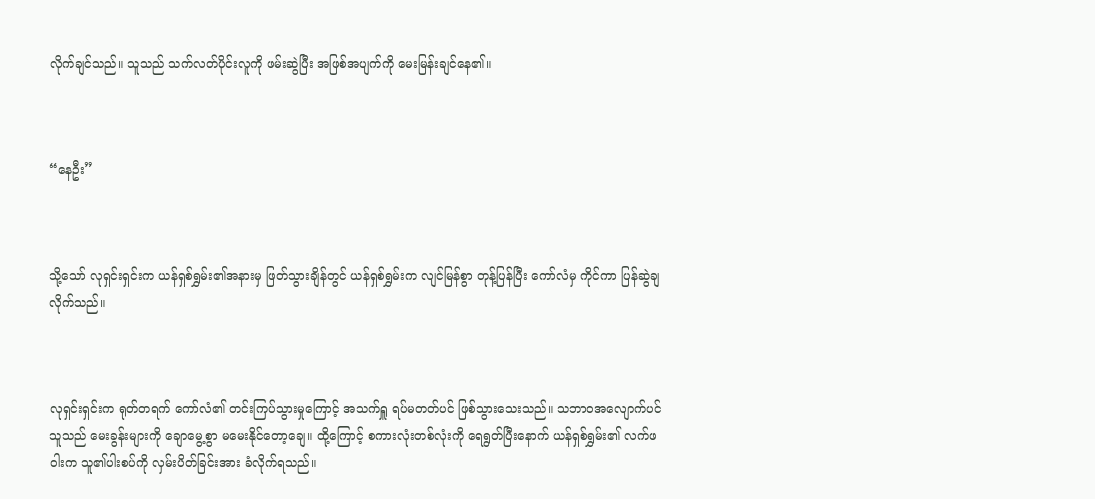လိုက်ချင်သည်။ သူသည် သက်လတ်ပိုင်းလူကို ဖမ်းဆွဲပြီး အဖြစ်အပျက်ကို မေးမြန်းချင်နေ၏။



“နေဦး”



သို့‌သော် လုရှင်းရှင်းက ယန်ရှစ်ရွှမ်း၏အနားမှ ဖြတ်သွားချိန်တွင် ယန်ရှစ်ရွှမ်းက လျင်မြန်စွာ တုန့်ပြန်ပြီး ကော်လံမှ ကိုင်ကာ ပြန်ဆွဲချလိုက်သည်။



လုရှင်းရှင်းက ရုတ်တရက် ကော်လံ၏ တင်းကြပ်သွားမှုကြောင့် အသက်ရှူ ရပ်မတတ်ပင် ဖြစ်သွားသေးသည်။ သဘာဝအလျောက်ပင် သူသည် မေးခွန်းများကို ချောမွေ့စွာ မမေးနိုင်တော့ချေ။ ထို့ကြောင့် စကားလုံးတစ်လုံးကို ရေရွတ်ပြီးနောက် ယန်ရှစ်ရွှမ်း၏ လက်ဖဝါးက သူ၏ပါးစပ်ကို လှမ်းပိတ်ခြင်းအား ခံလိုက်ရသည်။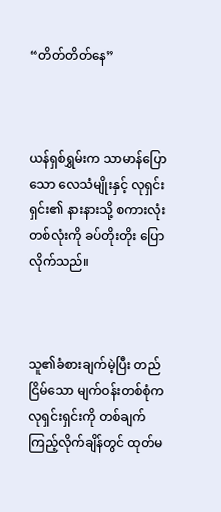“တိတ်တိတ်နေ”



ယန်ရှစ်ရွှမ်းက သာမာန်ပြောသော လေသံမျိုးနှင့် လုရှင်းရှင်း၏ နားနားသို့ စကားလုံး တစ်လုံးကို ခပ်တိုးတိုး ပြောလိုက်သည်။



သူ၏ခံစားချက်မဲ့ပြီး တည်ငြိမ်သော မျက်ဝန်းတစ်စုံက လုရှင်းရှင်းကို တစ်ချက် ကြည့်လိုက်ချိန်တွင် ထုတ်မ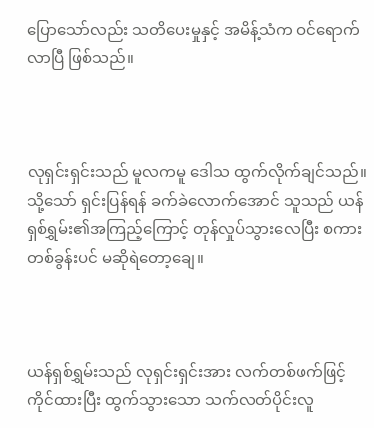ပြောသော်လည်း သတိပေးမှုနှင့် အမိန့်သံက ဝင်ရောက်လာပြီ ဖြစ်သည်။



လုရှင်းရှင်းသည် မူလကမူ ဒေါသ ထွက်လိုက်ချင်သည်။ သို့သော် ရှင်းပြန်ရန် ခက်ခဲလောက်အောင် သူသည် ယန်ရှစ်ရွှမ်း၏အကြည့်ကြောင့် တုန်လှုပ်သွားလေပြီး စကားတစ်ခွန်းပင် မဆိုရဲတော့ချေ။



ယန်ရှစ်ရွှမ်းသည် လုရှင်းရှင်းအား လက်တစ်ဖက်ဖြင့် ကိုင်ထားပြီး ထွက်သွားသော သက်လတ်ပိုင်းလူ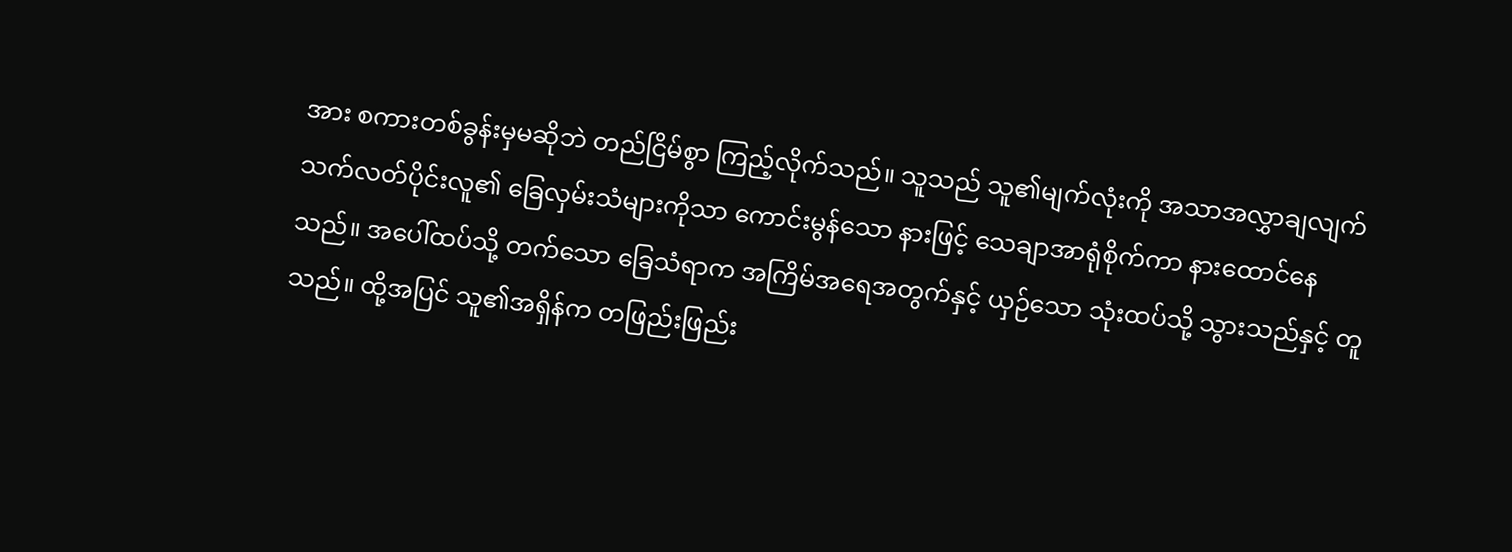အား စကားတစ်ခွန်းမှမဆိုဘဲ တည်ငြိမ်စွာ ကြည့်လိုက်သည်။ သူသည် သူ၏မျက်လုံးကို အသာအလွှာချလျက် သက်လတ်ပိုင်းလူ၏ ခြေလှမ်းသံများကိုသာ ကောင်းမွန်သော နားဖြင့် သေချာအာရုံစိုက်ကာ နား‌ထောင်နေသည်။ အပေါ်ထပ်သို့ တက်သော ခြေသံရာက အကြိမ်အရေအတွက်နှင့် ယှဉ်သော သုံးထပ်သို့ သွားသည်နှင့် တူသည်။ ထို့အပြင် သူ၏အရှိန်က တဖြည်းဖြည်း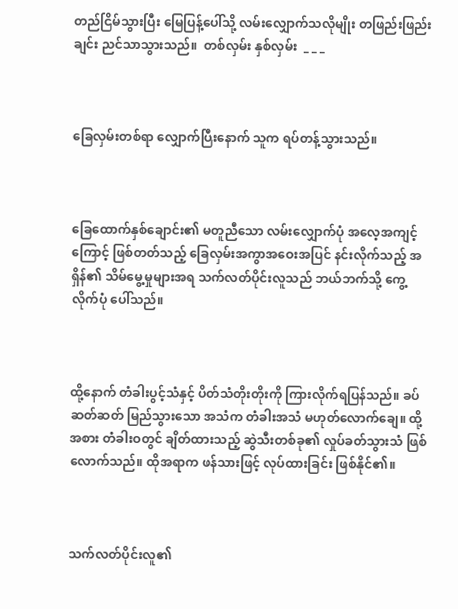တည်ငြိမ်သွားပြီး မြေပြန့်ပေါ်သို့ လမ်းလျှောက်သလိုမျိုး တဖြည်းဖြည်းချင်း ညင်သာသွားသည်။  တစ်လှမ်း နှစ်လှမ်း  _ _ _



ခြေလှမ်းတစ်ရာ လျှောက်ပြီးနောက် သူက ရပ်တန့်သွားသည်။



ခြေထောက်နှစ်ချောင်း၏ မတူညီသော လမ်းလျှောက်ပုံ အလေ့အကျင့်ကြောင့် ဖြစ်တတ်သည့် ခြေလှမ်းအကွာအဝေးအပြင် နင်းလိုက်သည့် အရှိန်၏ သိမ်မွေ့မှုများအရ သက်လတ်ပိုင်းလူသည် ဘယ်ဘက်သို့ ကွေ့လိုက်ပုံ ပေါ်သည်။



ထို့နောက် တံခါးပွင့်သံနှင့် ပိတ်သံတိုးတိုးကို ကြားလိုက်ရပြန်သည်။ ခပ်ဆတ်ဆတ် မြည်သွားသော အသံက တံခါးအသံ မဟုတ်လောက်ချေ။ ထို့အစား တံခါးဝတွင် ချိတ်ထားသည့် ဆွဲသီးတစ်ခု၏ လှုပ်ခတ်သွားသံ ဖြစ်လောက်သည်။ ထိုအရာက ဖန်သားဖြင့် လုပ်ထားခြင်း ဖြစ်နိုင်၏။



သက်လတ်ပိုင်းလူ၏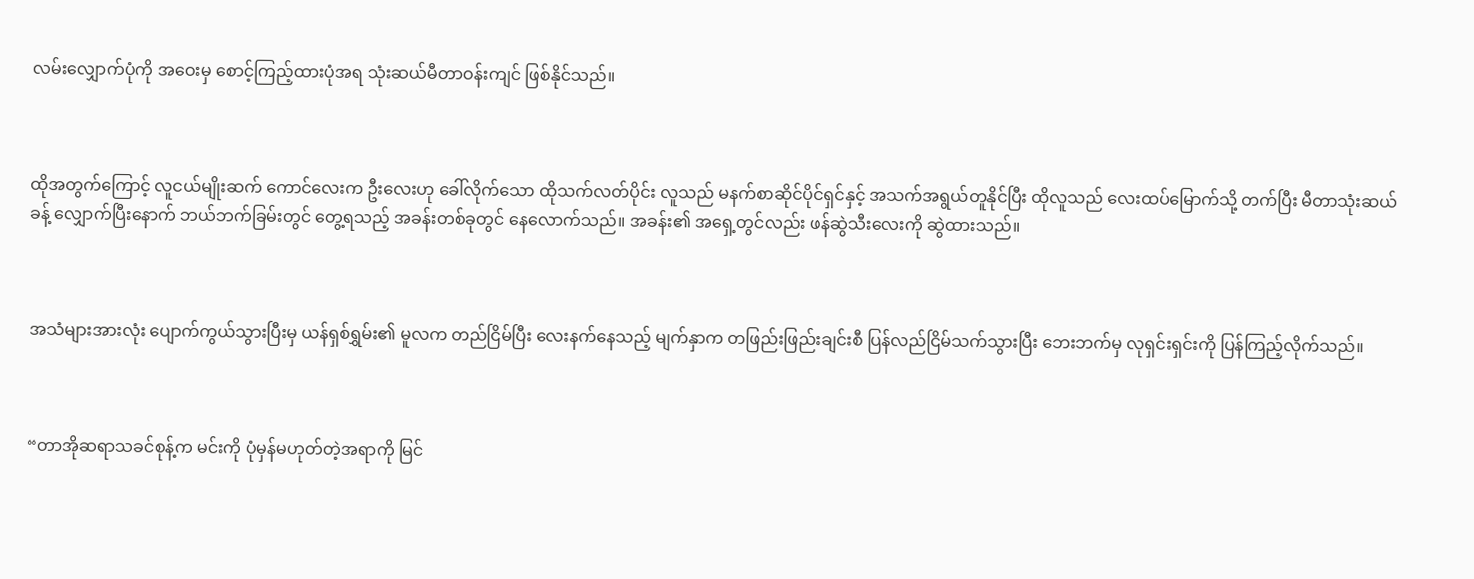လမ်းလျှောက်ပုံကို အဝေးမှ စောင့်ကြည့်ထားပုံအရ သုံးဆယ်မီတာဝန်းကျင် ဖြစ်နိုင်သည်။



ထိုအတွက်ကြောင့် လူငယ်မျိုးဆက် ကောင်လေးက ဦးလေးဟု ခေါ်လိုက်သော ထိုသက်လတ်ပိုင်း လူသည် မနက်စာဆိုင်ပိုင်ရှင်နှင့် အသက်အရွယ်တူနိုင်ပြီး ထိုလူသည် လေးထပ်မြောက်သို့ တက်ပြီး မီတာသုံးဆယ်ခန့်‌ လျှောက်ပြီးနောက် ဘယ်ဘက်ခြမ်းတွင် တွေ့ရသည့် အခန်းတစ်ခုတွင် နေလောက်သည်။ အခန်း၏ အရှေ့တွင်လည်း ဖန်ဆွဲသီးလေးကို ဆွဲထားသည်။



အသံများအားလုံး ပျောက်ကွယ်သွားပြီးမှ ယန်ရှစ်ရွှမ်း၏ မူလက တည်ငြိမ်ပြီး လေးနက်နေသည့် မျက်နှာက တဖြည်းဖြည်းချင်းစီ ပြန်လည်ငြိမ်သက်သွားပြီး ဘေးဘက်မှ လုရှင်းရှင်းကို ပြန်ကြည့်လိုက်သည်။



“တာအိုဆရာသခင်စုန့်က မင်းကို ပုံမှန်မဟုတ်တဲ့အရာကို မြင်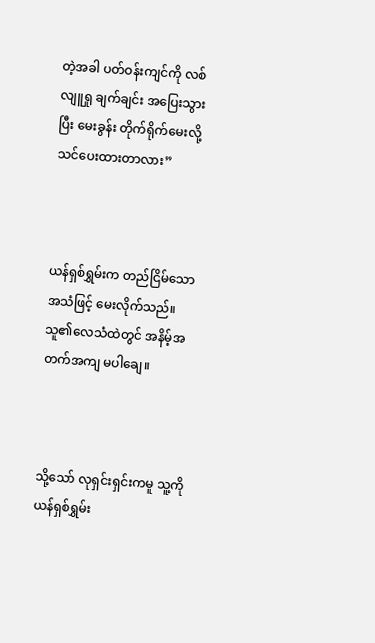တဲ့အခါ ပတ်ဝန်းကျင်ကို လစ်လျူရှု ချက်ချင်း အပြေးသွားပြီး မေးခွန်း တိုက်ရိုက်မေးလို့ သင်ပေးထားတာလား”



ယန်ရှစ်ရွှမ်းက တည်ငြိမ်သော အသံဖြင့် မေးလိုက်သည်။ သူ၏လေသံထဲတွင် အနိမ့်အတက်အကျ မပါချေ။



သို့သော် လုရှင်းရှင်းကမူ သူ့ကို ယန်ရှစ်ရွှမ်း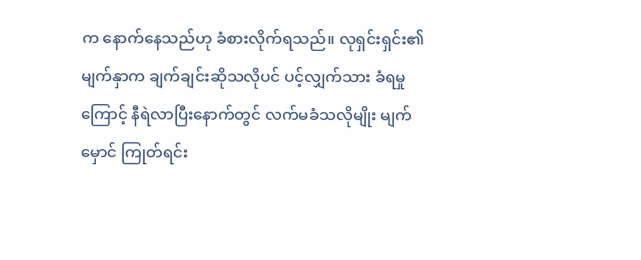က နောက်နေသည်ဟု ခံစားလိုက်ရသည်။ လုရှင်းရှင်း၏မျက်နှာက ချက်ချင်းဆိုသလိုပင် ပင့်လျှက်သား ခံရမှုကြောင့် နီရဲလာပြီးနောက်တွင် လက်မခံသလိုမျိုး မျက်မှောင် ကြုတ်ရင်း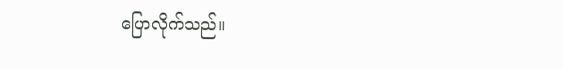ပြောလိုက်သည်။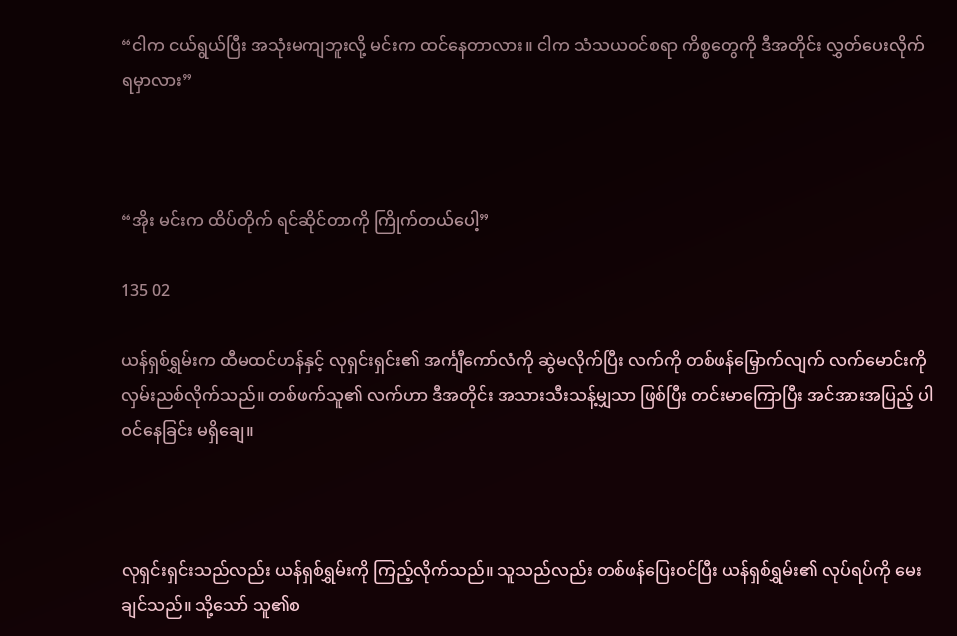“ငါက ငယ်ရွယ်ပြီး အသုံးမကျဘူးလို့ မင်းက ထင်နေတာလား။ ငါက သံသယဝင်စရာ ကိစ္စတွေကို ဒီအတိုင်း လွှတ်ပေးလိုက်ရမှာလား”



“အိုး မင်းက ထိပ်တိုက် ရင်ဆိုင်တာကို ကြိုက်တယ်ပေါ့”

135 02

ယန်ရှစ်ရွှမ်းက ထီမထင်ဟန်နှင့် လုရှင်းရှင်း၏ အင်္ကျီကော်လံကို ဆွဲမလိုက်ပြီး လက်ကို တစ်ဖန်မြှောက်လျက် လက်မောင်းကို လှမ်းညစ်လိုက်သည်။ တစ်ဖက်သူ၏ လက်ဟာ ဒီအတိုင်း အသားသီးသန့်မျှသာ ဖြစ်ပြီး တင်းမာကြောပြီး အင်အားအပြည့် ပါဝင်နေခြင်း မရှိချေ။



လုရှင်းရှင်းသည်လည်း ယန်ရှစ်ရွှမ်းကို ကြည့်လိုက်သည်။ သူသည်လည်း တစ်ဖန်ပြေးဝင်ပြီး ယန်ရှစ်ရွှမ်း၏ လုပ်ရပ်ကို မေးချင်သည်။ သို့သော် သူ၏စ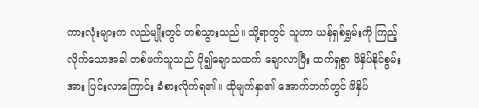ကားလုံးများက လည်မျိုးတွင် တစ်သွားသည်။ သို့ရာတွင် သူဟာ ယန်ရှစ်ရွှမ်းကို ကြည့်လိုက်သောအခါ တစ်ဖက်သူသည် ပို၍ချောသထက် ချောလာပြီး ထက်ရှစွာ ဖိနှိပ်နိုင်စွမ်းအား ပြင်းလာကြောင်း ခံစားလိုက်ရ၏။ ထိုမျက်နှာ၏ အောက်ဘက်တွင် ဖိနှိပ်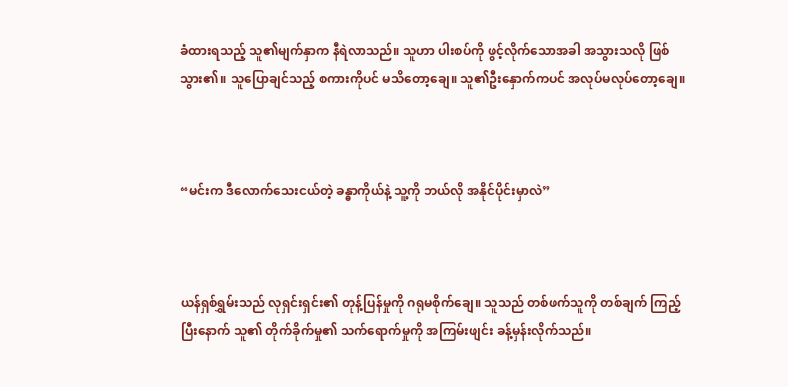ခံထားရသည့် သူ၏မျက်နှာက နီရဲလာသည်။ သူဟာ ပါးစပ်ကို ဖွင့်လိုက်သောအခါ အသွားသလို ဖြစ်သွား၏။ သူပြောချင်သည့် စကားကိုပင် မသိတော့ချေ။ သူ၏ဦးနှောက်ကပင် အလုပ်မလုပ်တော့ချေ။



“မင်းက ဒီလောက်သေးငယ်တဲ့ ခန္ဓာကိုယ်နဲ့ သူ့ကို ဘယ်လို အနိုင်ပိုင်းမှာလဲ”



ယန်ရှစ်ရွှမ်းသည် လုရှင်းရှင်း၏ တုန့်ပြန်မှုကို ဂရုမစိုက်ချေ။ သူသည် တစ်ဖက်သူကို တစ်ချက် ကြည့်ပြီး‌နောက် သူ၏ တိုက်ခိုက်မှု၏ သက်ရောက်မှုကို အကြမ်းဖျင်း ခန့်မှန်းလိုက်သည်။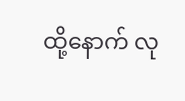ထို့နောက် လု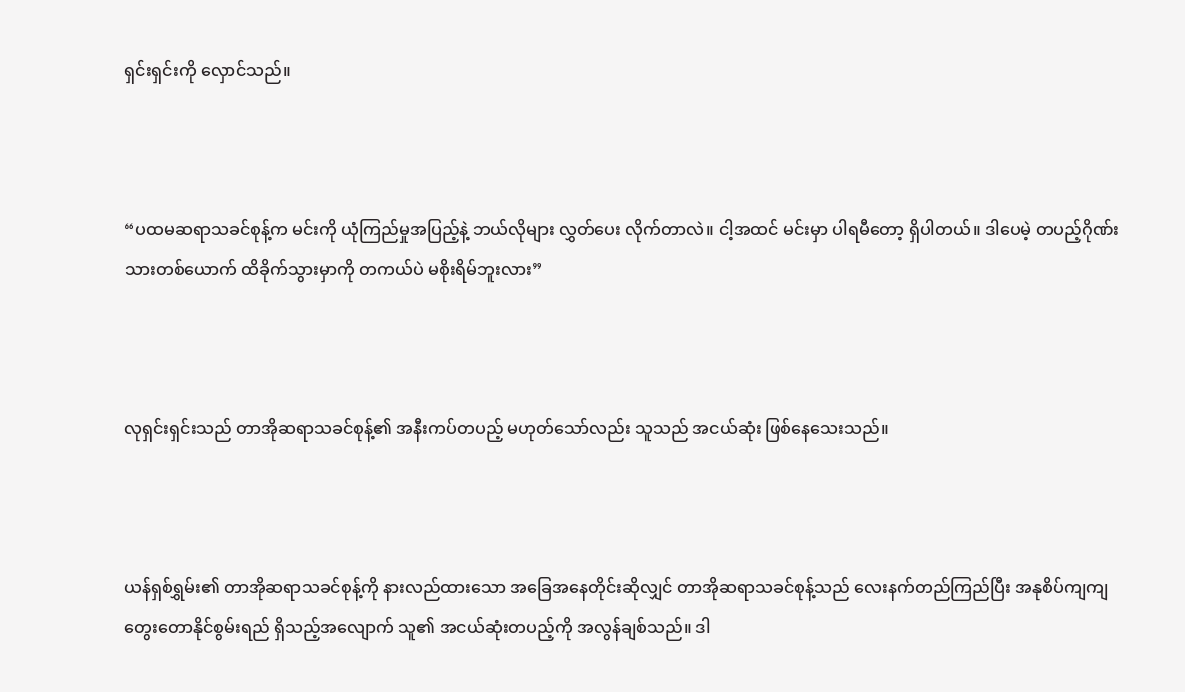ရှင်းရှင်းကို လှောင်သည်။



“ပထမဆရာသခင်စုန့်က မင်းကို ယုံကြည်မှုအပြည့်နဲ့ ဘယ်လိုများ လွှတ်ပေး လိုက်တာလဲ။ ငါ့အထင် မင်းမှာ ပါရမီတော့ ရှိပါတယ်။ ဒါပေမဲ့ တပည့်ဂိုဏ်းသားတစ်ယောက် ထိခိုက်သွားမှာကို တကယ်ပဲ မစိုးရိမ်ဘူးလား”



လုရှင်းရှင်းသည် တာအိုဆရာသခင်စုန့်၏ အနီးကပ်တပည့် မဟုတ်သော်လည်း သူသည် အငယ်ဆုံး ဖြစ်နေသေးသည်။



ယန်ရှစ်ရွှမ်း၏ တာအိုဆရာသခင်စုန့်ကို နားလည်ထားသော အခြေအနေတိုင်းဆိုလျှင် တာအိုဆရာသခင်စုန့်သည် လေးနက်တည်ကြည်ပြီး အနုစိပ်ကျကျ တွေး‌တောနိုင်စွမ်းရည် ရှိသည့်အလျောက် သူ၏ အငယ်ဆုံးတပည့်ကို အလွန်ချစ်သည်။ ဒါ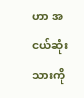ဟာ အငယ်ဆုံးသားကို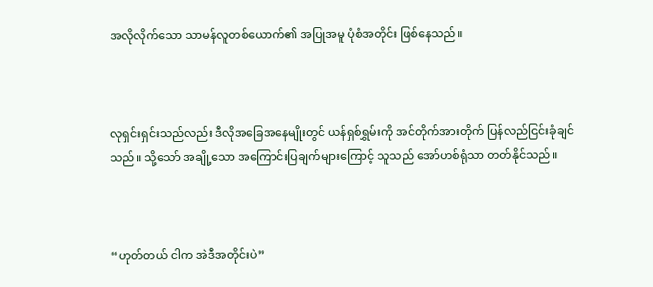အလိုလိုက်သော သာမန်လူတစ်ယောက်၏ အပြုအမူ ပုံစံအတိုင်း ဖြစ်နေသည်။



လုရှင်းရှင်းသည်လည်း ဒီလိုအခြေအနေမျိုးတွင် ယန်ရှစ်ရွှမ်းကို အင်တိုက်အားတိုက် ပြန်လည်ငြင်းခုံချင်သည်။ သို့သော် အချို့သော အကြောင်းပြချက်များကြောင့် သူသည် အော်ဟစ်ရုံသာ တတ်နိုင်သည်။



“ဟုတ်တယ် ငါက အဲဒီအတိုင်းပဲ”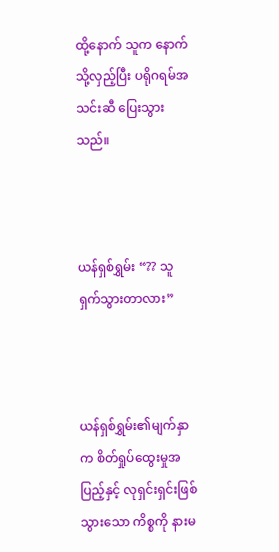ထို့နောက် သူက နောက်သို့လှည့်ပြီး ပရိုဂရမ်အသင်းဆီ ပြေးသွားသည်။



ယန်ရှစ်ရွှမ်း “?? သူရှက်သွားတာလား”



ယန်ရှစ်ရွှမ်း၏မျက်နှာက စိတ်ရှုပ်ထွေးမှုအပြည့်နှင့် လုရှင်းရှင်းဖြစ်သွားသော ကိစ္စကို နားမ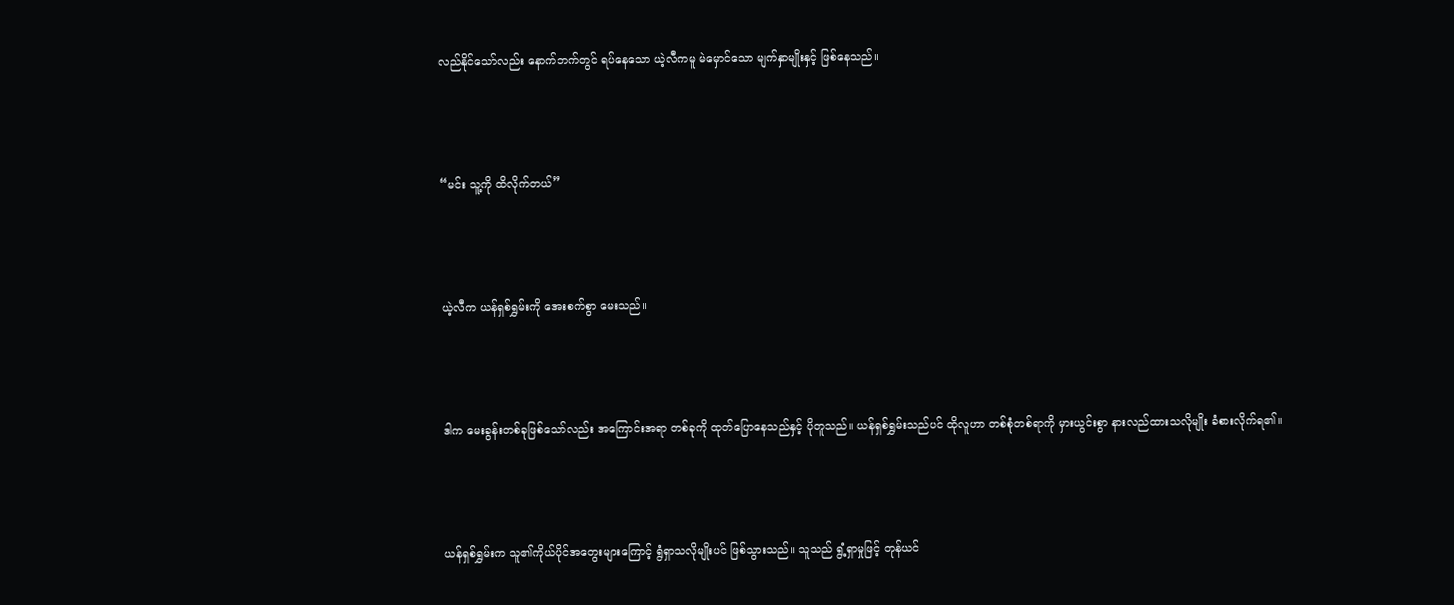လည်နိုင်သော်လည်း နောက်ဘက်တွင် ရပ်နေသော ယဲ့လီကမူ မဲမှောင်သော မျက်နှာမျိုးနှင့် ဖြစ်နေသည်။



“မင်း သူ့ကို ထိလိုက်တယ်”



ယဲ့လီက ယန်ရှစ်ရွှမ်းကို အေးစက်စွာ မေးသည်။



ဒါက မေးခွန်းတစ်ခုဖြစ်သော်လည်း အကြောင်းအရာ တစ်ခုကို ထုတ်ပြောနေသည်နှင့် ပိုတူသည်။ ယန်ရှစ်ရွှမ်းသည်ပင် ထိုလူဟာ တစ်စုံတစ်ရာကို မှားယွင်းစွာ နားလည်ထားသလိုမျိုး ခံစားလိုက်ရ၏။



ယန်ရှစ်ရွှမ်းက သူ၏ကိုယ်ပိုင်အတွေးများကြောင့် ရွံရှာသလိုမျိုးပင် ဖြစ်သွားသည်။ သူသည် ရွံ့ရှာမှုဖြင့် တုန်ယင်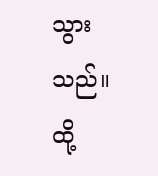သွားသည်။ ထို့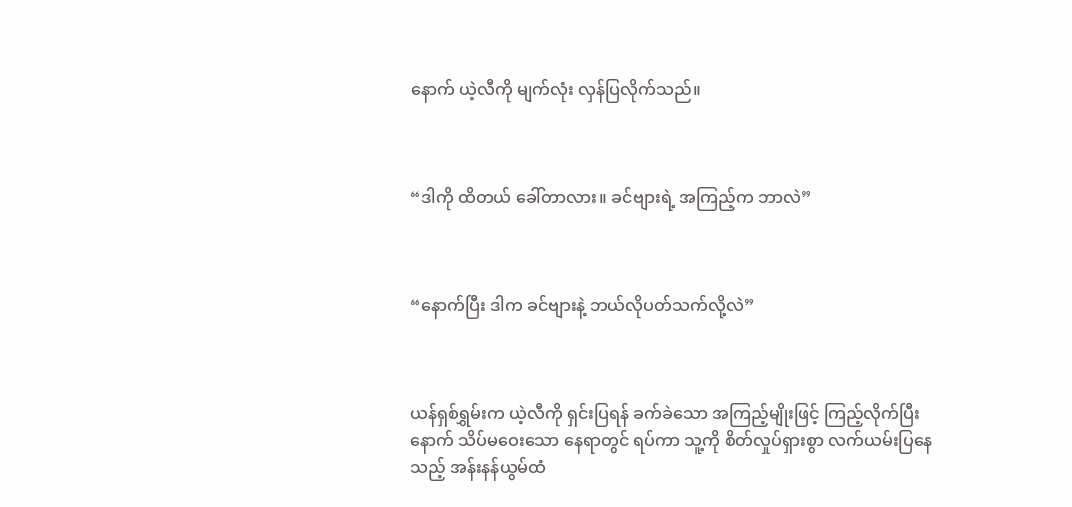နောက် ယဲ့လီကို မျက်လုံး လှန်ပြလိုက်သည်။



“ဒါကို ထိတယ် ခေါ်တာလား။ ခင်ဗျားရဲ့ အကြည့်က ဘာလဲ”



“နောက်ပြီး ဒါက ခင်ဗျားနဲ့ ဘယ်လိုပတ်သက်လို့လဲ”



ယန်ရှစ်ရွှမ်းက ယဲ့လီကို ရှင်းပြရန် ခက်ခဲသော အကြည့်မျိုးဖြင့် ကြည့်လိုက်ပြီးနောက် သိပ်မဝေးသော နေရာတွင် ရပ်ကာ သူ့ကို စိတ်လှုပ်ရှားစွာ လက်ယမ်းပြနေသည့် အန်းနန်ယွမ်ထံ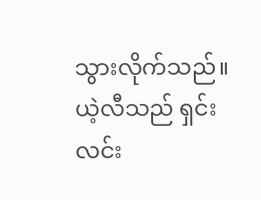သွားလိုက်သည်။ ယဲ့လီသည် ရှင်းလင်း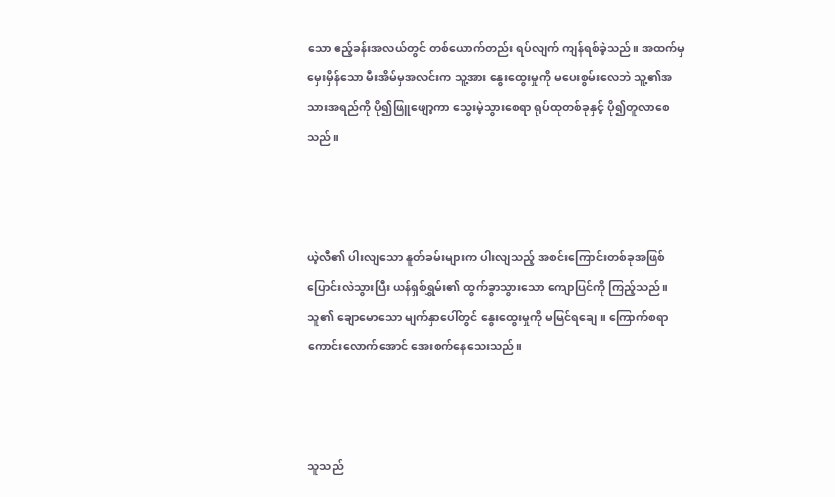သော ဧည့်ခန်းအလယ်တွင် တစ်ယောက်တည်း ရပ်လျက် ကျန်ရစ်ခဲ့သည်။ အထက်မှ မှေးမှိန်သော မီးအိမ်မှအလင်းက သူ့အား နွေးထွေးမှုကို မပေးစွမ်းလေဘဲ သူ့၏အသားအရည်ကို ပို၍ဖြူဖျော့ကာ သွေးမဲ့သွားစေရာ ရုပ်ထုတစ်ခုနှင့် ပို၍တူလာစေသည်။



ယဲ့လီ၏ ပါးလျသော နူတ်ခမ်းများက ပါးလျသည့် အစင်းကြောင်းတစ်ခုအဖြစ် ပြောင်းလဲသွားပြီး ယန်ရှစ်ရွှမ်း၏ ထွက်ခွာသွားသော ကျောပြင်ကို ကြည့်သည်။ သူ၏ ချောမောသော မျက်နှာပေါ်တွင် နွေးထွေးမှုကို မမြင်ရချေ။ ကြောက်စရာ ကောင်းလောက်အောင် အေးစက်နေသေးသည်။



သူသည်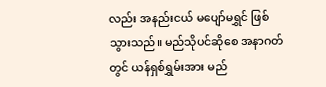လည်း အနည်းငယ် မပျော်မရွှင် ဖြစ်သွားသည်။ မည်သိုပင်ဆိုစေ အနာဂတ်တွင် ယန်ရှစ်ရွှမ်းအား မည်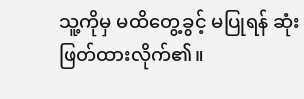သူ့ကိုမှ မထိတွေ့ခွင့် မပြုရန် ဆုံးဖြတ်ထားလိုက်၏။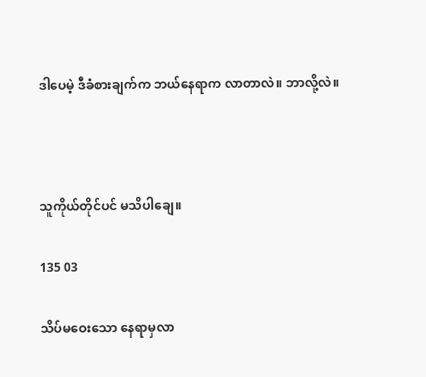ဒါပေမဲ့ ဒီခံစားချက်က ဘယ်နေရာက လာတာလဲ။ ဘာလို့လဲ။



သူကိုယ်တိုင်ပင် မသိပါချေ။

135 03

သိပ်မဝေးသော နေရာမှလာ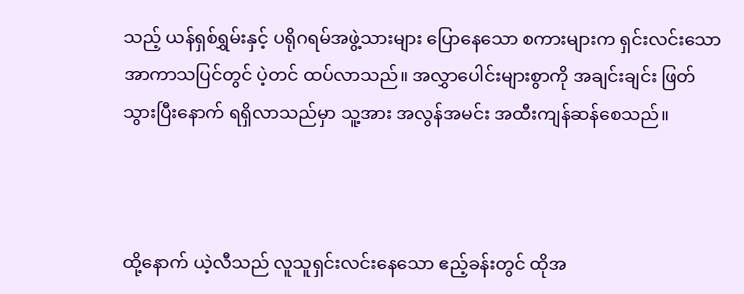သည့် ယန်ရှစ်ရွှမ်းနှင့် ပရိုဂရမ်အဖွဲ့သားများ ပြောနေသော စကားများက ရှင်းလင်းသော အာကာသပြင်တွင် ပဲ့တင် ထပ်လာသည်။ အလွှာပေါင်းများစွာကို အချင်းချင်း ဖြတ်သွားပြီးနောက် ရရှိလာသည်မှာ သူ့အား အလွန်အမင်း အထီးကျန်ဆန်စေသည်။



ထို့နောက် ယဲ့လီသည် လူသူရှင်းလင်းနေသော ဧည့်ခန်းတွင် ထိုအ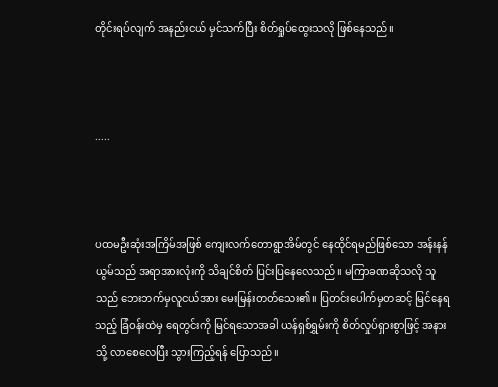တိုင်းရပ်လျက် အနည်းငယ် မှင်သက်ပြီး စိတ်ရှုပ်ထွေးသလို ဖြစ်နေသည်။



.....



ပထမဦးဆုံးအကြိမ်အဖြစ် ကျေးလက်တောရွာအိမ်တွင် နေထိုင်ရမည်ဖြစ်သော အန်းနန်ယွမ်သည် အရာအားလုံးကို သိချင်စိတ် ပြင်းပြနေလေသည်။ မကြာခဏဆိုသလို သူသည် ဘေးဘက်မှလူငယ်အား မေးမြန်းတတ်သေး၏။ ပြတင်းပေါက်မှတဆင့် မြင်နေရသည့် ခြံဝန်းထဲမှ ရေတွင်းကို မြင်ရသောအခါ ယန်ရှစ်ရွှမ်းကို စိတ်လှုပ်ရှားစွာဖြင့် အနားသို့ လာစေလေပြီး သွားကြည့်ရန် ပြောသည်။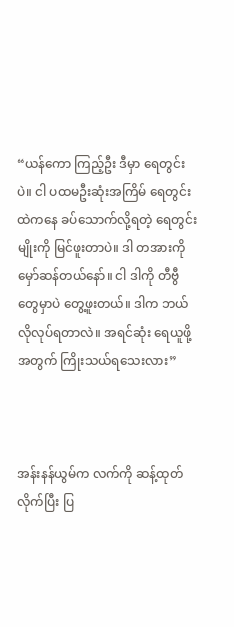“ယန်ကော ကြည့်ဦး ဒီမှာ ရေတွင်းပဲ။ ငါ ပထမဦးဆုံးအကြိမ် ရေတွင်းထဲကနေ ခပ်သောက်လို့ရတဲ့ ရေတွင်းမျိုးကို မြင်ဖူးတာပဲ။ ဒါ တအားကို မှော်ဆန်တယ်နော်။ ငါ ဒါကို တီဗွီတွေမှာပဲ တွေ့ဖူးတယ်။ ဒါက ဘယ်လိုလုပ်ရတာလဲ။ အရင်ဆုံး ရေယူဖို့အတွက် ကြိုးသယ်ရသေးလား”



အန်းနန်ယွမ်က လက်ကို ဆန့်ထုတ်လိုက်ပြီး ပြ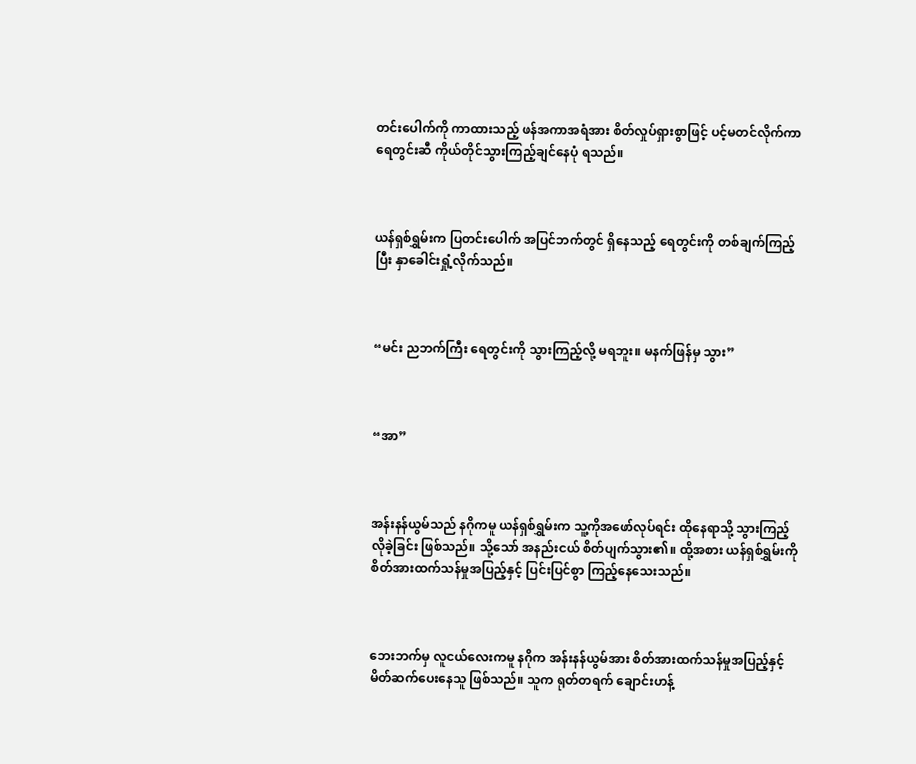တင်းပေါက်ကို ကာထားသည့် ဖန်အကာအရံအား စိတ်လှုပ်ရှားစွာဖြင့် ပင့်မတင်လိုက်ကာ ရေတွင်းဆီ ကိုယ်တိုင်သွားကြည့်ချင်နေပုံ ရသည်။



ယန်ရှစ်ရွှမ်းက ပြတင်းပေါက် အပြင်ဘက်တွင် ရှိနေသည့် ရေတွင်းကို တစ်ချက်ကြည့်ပြီး နှာခေါင်းရှုံ့လိုက်သည်။



“မင်း ညဘက်ကြီး ရေတွင်းကို သွားကြည့်လို့ မရဘူး။ မနက်ဖြန်မှ သွား”



“အာ”



အန်းနန်ယွမ်သည် နဂိုကမူ ယန်ရှစ်ရွှမ်းက သူ့ကိုအဖော်လုပ်ရင်း ထိုနေရာသို့ သွားကြည့်လိုခဲ့ခြင်း ဖြစ်သည်။ သို့သော် အနည်းငယ် စိတ်ပျက်သွား၏။ ထို့အစား ယန်ရှစ်ရွှမ်းကို စိတ်အားထက်သန်မှုအပြည့်နှင့် ပြင်းပြင်စွာ ကြည့်နေသေးသည်။



ဘေးဘက်မှ လူငယ်လေးကမူ နဂိုက အန်းနန်ယွမ်အား စိတ်အားထက်သန်မှုအပြည့်နှင့် မိတ်ဆက်ပေးနေသူ ဖြစ်သည်။ သူက ရုတ်တရက် ချောင်းဟန့်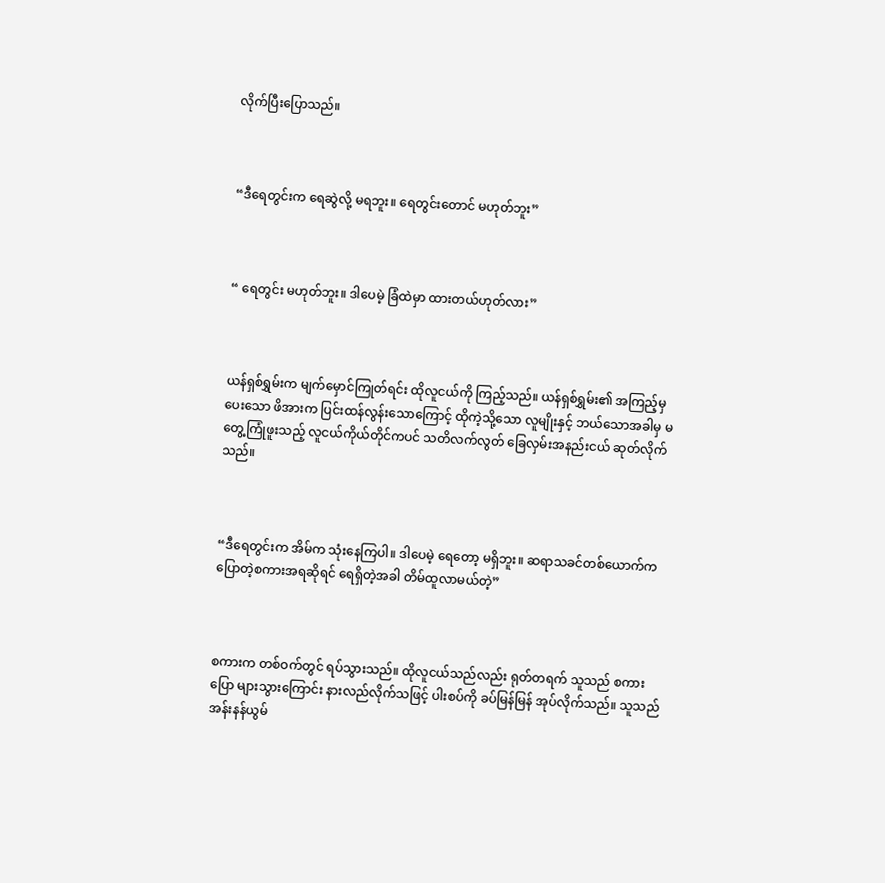လိုက်ပြီးပြောသည်။



“ဒီရေတွင်းက ရေဆွဲလို့ မရဘူး။ ရေတွင်းတောင် မဟုတ်ဘူး”



“ ရေတွင်း မဟုတ်ဘူး။ ဒါပေမဲ့ ခြံထဲမှာ ထားတယ်ဟုတ်လား”



ယန်ရှစ်ရွှမ်းက မျက်မှောင်ကြုတ်ရင်း ထိုလူငယ်ကို ကြည့်သည်။ ယန်ရှစ်ရွှမ်း၏ အကြည့်မှပေးသော ဖိအားက ပြင်းထန်လွန်းသောကြောင့် ထိုကဲ့သို့သော လူမျိုးနှင့် ဘယ်သောအခါမှ မတွေ့ကြုံဖူးသည့် လူငယ်ကိုယ်တိုင်ကပင် သတိလက်လွတ် ခြေလှမ်းအနည်းငယ် ဆုတ်လိုက်သည်။



“ဒီရေတွင်းက အိမ်က သုံးနေကြပါ။ ဒါပေမဲ့ ရေတော့ မရှိဘူး။ ဆရာသခင်တစ်ယောက်က ပြောတဲ့စကားအရဆိုရင် ရေရှိတဲ့အခါ တိမ်ထူလာမယ်တဲ့”



စကားက တစ်ဝက်တွင် ရပ်သွားသည်။ ထိုလူငယ်သည်လည်း ရုတ်တရက် သူသည် စကားပြော များသွားကြောင်း နားလည်လိုက်သဖြင့် ပါးစပ်ကို ခပ်မြန်မြန် အုပ်လိုက်သည်။ သူသည် အန်းနန်ယွမ်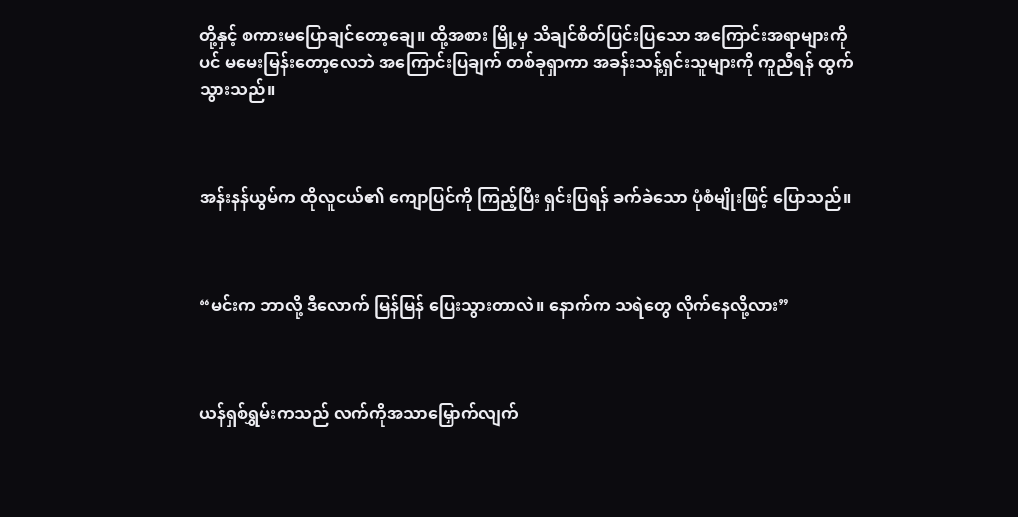တို့နှင့် စကားမပြောချင်တော့ချေ။ ထို့အစား မြို့မှ သိချင်စိတ်ပြင်းပြသော အကြောင်းအရာများကိုပင် မမေးမြန်းတော့လေဘဲ အကြောင်းပြချက် တစ်ခုရှာကာ အခန်းသန့်ရှင်းသူများကို ကူညီရန် ထွက်သွားသည်။



အန်းနန်ယွမ်က ထိုလူငယ်၏ ကျောပြင်ကို ကြည့်ပြီး ရှင်းပြရန် ခက်ခဲသော ပုံစံမျိုးဖြင့် ပြောသည်။



“မင်းက ဘာလို့ ဒီလောက် မြန်မြန် ပြေးသွားတာလဲ။ နောက်က သရဲတွေ လိုက်နေလို့လား”



ယန်ရှစ်ရွှမ်းကသည် လက်ကိုအသာမြှောက်လျက်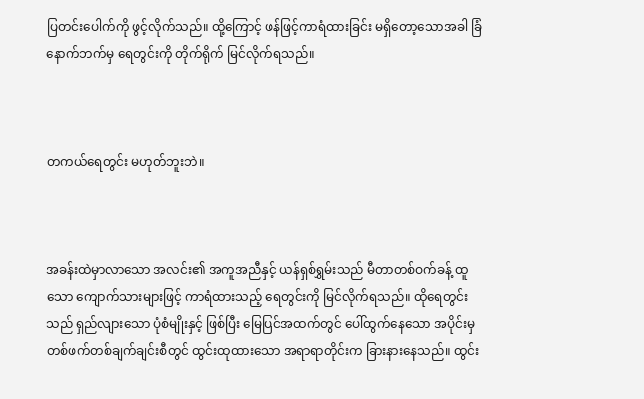ပြတင်းပေါက်ကို ဖွင့်လိုက်သည်။ ထို့ကြောင့် ဖန်ဖြင့်ကာရံထားခြင်း မရှိတော့သောအခါ ခြံနောက်ဘက်မှ ရေတွင်းကို တိုက်ရိုက် မြင်လိုက်ရသည်။



တကယ်ရေတွင်း မဟုတ်ဘူးဘဲ။



အခန်းထဲမှာလာသော အလင်း၏ အကူအညီနှင့် ယန်ရှစ်ရွှမ်းသည် မီတာတစ်ဝက်ခန့် ထူသော ကျောက်သားများဖြင့် ကာရံထားသည့် ရေတွင်းကို မြင်လိုက်ရသည်။ ထိုရေတွင်းသည် ရှည်လျားသော ပုံစံမျိုးနှင့် ဖြစ်ပြီး မြေပြင်အထက်တွင် ပေါ်ထွက်နေသော အပိုင်းမှ တစ်ဖက်တစ်ချက်ချင်းစီတွင် ထွင်းထုထားသော အရာရာတိုင်းက ခြားနားနေသည်။ ထွင်း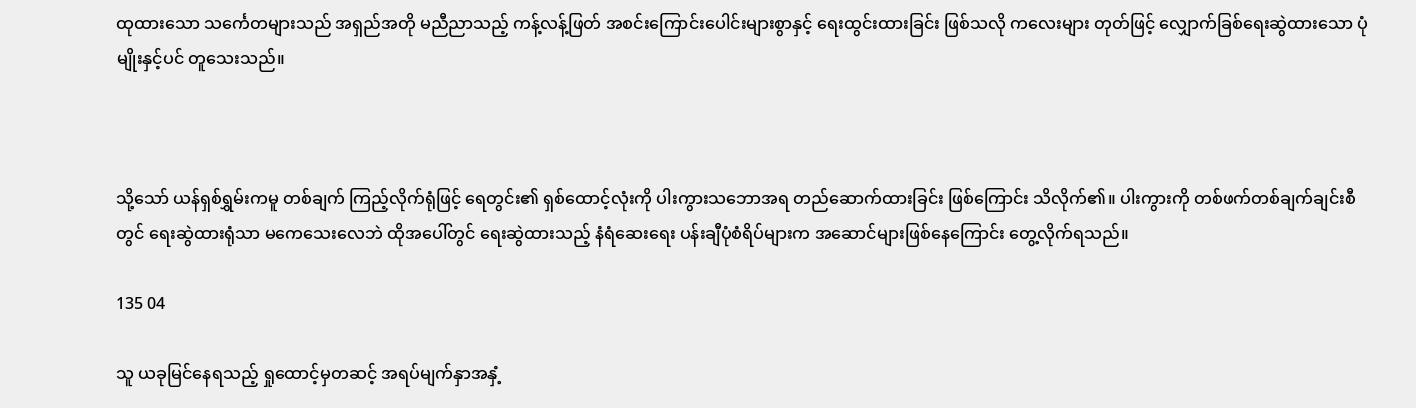ထုထားသော သင်္ကေတများသည် အရှည်အတို မညီညာသည့် ကန့်လန့်ဖြတ် အစင်းကြောင်းပေါင်းများစွာနှင့် ရေးထွင်းထားခြင်း ဖြစ်သလို ကလေးများ တုတ်ဖြင့် လျှောက်ခြစ်ရေးဆွဲထားသော ပုံမျိုးနှင့်ပင် တူသေးသည်။



သို့သော် ယန်ရှစ်ရွှမ်းကမူ တစ်ချက် ကြည့်လိုက်ရုံဖြင့် ရေတွင်း၏ ရှစ်ထောင့်လုံးကို ပါးကွားသဘောအရ တည်ဆောက်ထားခြင်း ဖြစ်ကြောင်း သိလိုက်၏။ ပါးကွားကို တစ်ဖက်တစ်ချက်ချင်းစီတွင် ရေးဆွဲထားရုံသာ မကေသေးလေဘဲ ထိုအပေါ်တွင် ရေးဆွဲထားသည့် နံရံဆေးရေး ပန်းချီပုံစံရိပ်များက အဆောင်များဖြစ်နေကြောင်း တွေ့လိုက်ရသည်။

135 04

သူ ယခုမြင်နေရသည့် ရှုထောင့်မှတဆင့် အရပ်မျက်နှာအနှံ့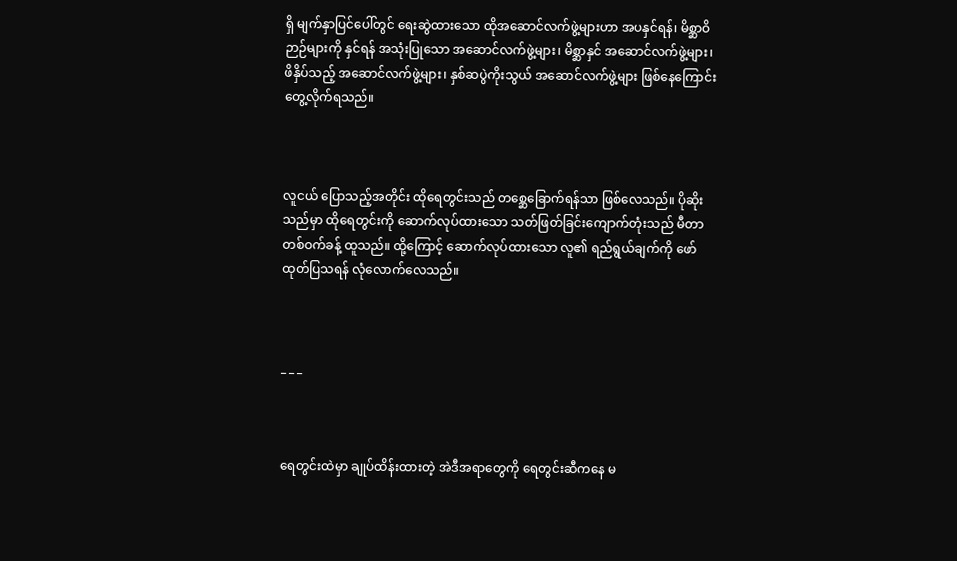ရှိ မျက်နှာပြင်ပေါ်တွင်‌ ရေးဆွဲထားသော ထိုအဆောင်လက်ဖွဲ့များဟာ အပနှင်ရန်၊ မိစ္ဆာဝိဉာဉ်များကို နှင်ရန် အသုံးပြုသော အဆောင်လက်ဖွဲ့များ၊ မိစ္ဆာနှင် အဆောင်လက်ဖွဲ့များ၊ ဖိနှိပ်သည့် အဆောင်လက်ဖွဲ့များ၊ နှစ်ဆပွဲကိုးသွယ် အဆောင်လက်ဖွဲ့များ ဖြစ်နေကြောင်း တွေ့လိုက်ရသည်။



လူငယ် ပြောသည့်အတိုင်း ထိုရေတွင်းသည် တစ္ဆေခြောက်ရန်သာ ဖြစ်လေသည်။ ပိုဆိုးသည်မှာ ထိုရေတွင်းကို ဆောက်လုပ်ထားသော သတ်ဖြတ်ခြင်းကျောက်တုံးသည် မီတာတစ်ဝက်ခန့် ထူသည်။ ထို့ကြောင့် ဆောက်လုပ်ထားသော လူ၏ ရည်ရွယ်ချက်ကို ဖော်ထုတ်ပြသရန် လုံလောက်လေသည်။



_ _ _



ရေတွင်းထဲမှာ ချုပ်ထိန်းထားတဲ့ အဲဒီအရာတွေကို ရေတွင်းဆီကနေ မ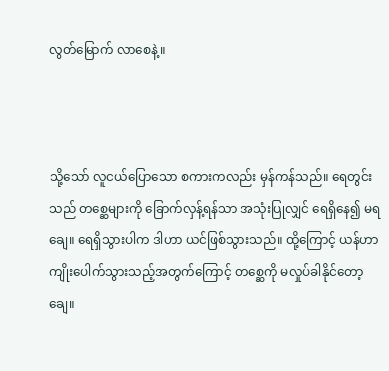လွတ်မြောက် လာစေနဲ့။



သို့သော် လူငယ်ပြောသော စကားကလည်း မှန်ကန်သည်။ ရေတွင်းသည် တစ္ဆေများကို ခြောက်လှန့်ရန်သာ အသုံးပြုလျှင် ရေရှိနေ၍ မရချေ။ ရေရှိသွားပါက ဒါဟာ ယင်ဖြစ်သွားသည်။ ထို့ကြောင့် ယန်ဟာ ကျိုးပေါက်သွားသည့်အတွက်ကြောင့် တစ္ဆေကို မလှုပ်ခါနိုင်တော့ချေ။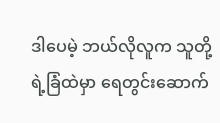ဒါပေမဲ့ ဘယ်လိုလူက သူတို့ရဲ့ခြံထဲမှာ ရေတွင်းဆောက်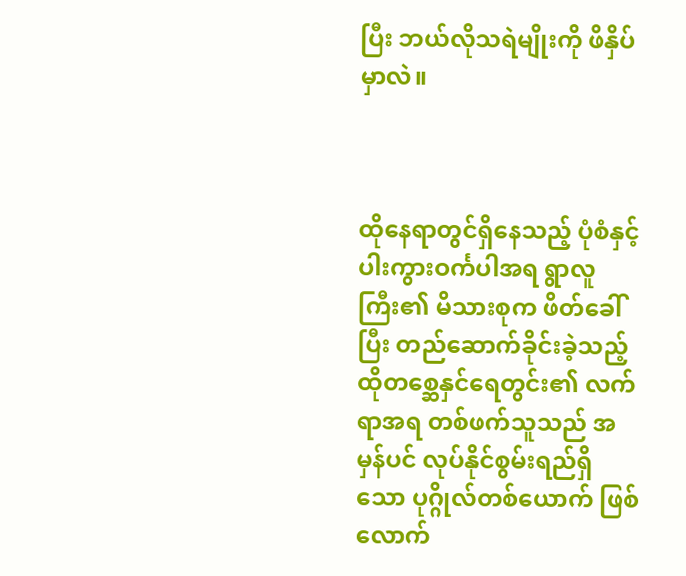ပြီး ဘယ်လိုသရဲမျိုးကို ဖိနှိပ်မှာလဲ။



ထိုနေရာတွင်ရှိနေသည့် ပုံစံနှင့် ပါးကွားဝင်္ကပါအရ ရွာလူကြီး၏ မိသားစုက ဖိတ်ခေါ်ပြီး တည်ဆောက်ခိုင်းခဲ့သည့် ထိုတစ္ဆေနှင်ရေတွင်း၏ လက်ရာအရ တစ်ဖက်သူသည် အမှန်ပင် လုပ်နိုင်စွမ်းရည်ရှိသော ပုဂ္ဂိုလ်တစ်ယောက် ဖြစ်လောက်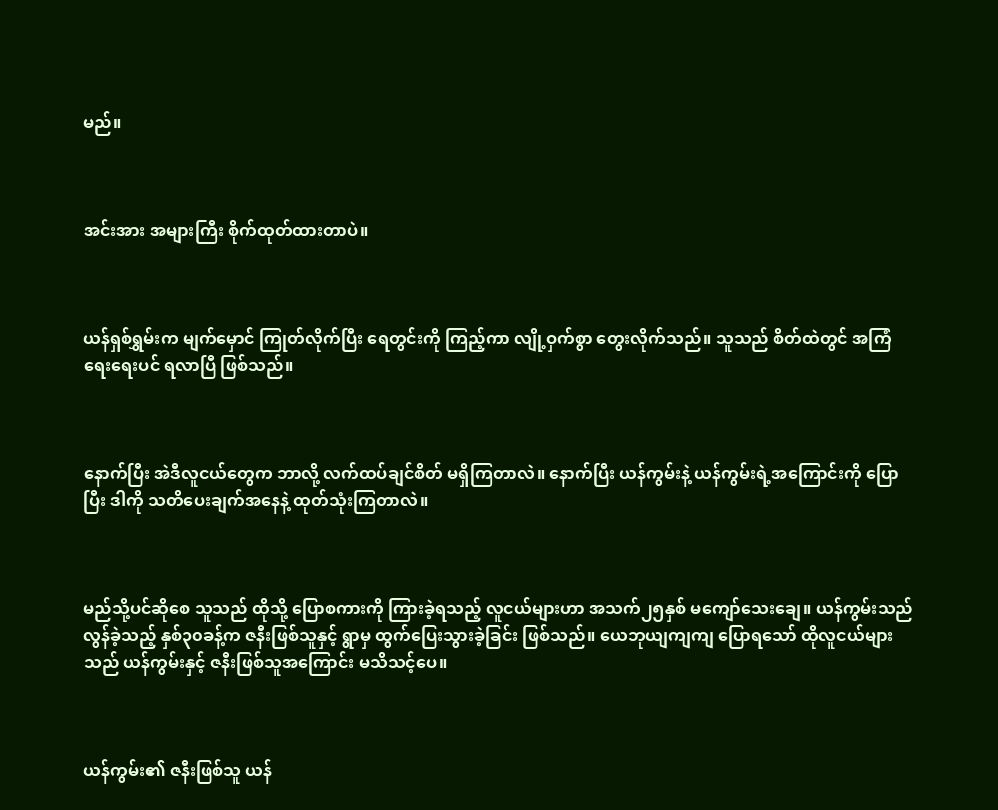မည်။



အင်းအား အများကြီး စိုက်ထုတ်ထားတာပဲ။



ယန်ရှစ်ရွှမ်းက မျက်မှောင် ကြုတ်လိုက်ပြီး ရေတွင်းကို ကြည့်ကာ လျို့ဝှက်စွာ တွေးလိုက်သည်။ သူသည် စိတ်ထဲတွင် အကြံရေး‌ရေးပင် ရလာပြီ ဖြစ်သည်။



နောက်ပြီး အဲဒီလူငယ်တွေက ဘာလို့ လက်ထပ်ချင်စိတ် မရှိကြတာလဲ။ နောက်ပြီး ယန်ကွမ်းနဲ့ ယန်ကွမ်းရဲ့အကြောင်းကို ပြောပြီး ဒါကို သတိပေးချက်အနေနဲ့ ထုတ်သုံးကြတာလဲ။



မည်သို့ပင်ဆိုစေ သူသည် ထိုသို့ ပြောစကားကို ကြားခဲ့ရသည့် လူငယ်များဟာ အသက်၂၅နှစ် မကျော်သေးချေ။ ယန်ကွမ်းသည် လွန်ခဲ့သည့် နှစ်၃၀ခန့်က ဇနီးဖြစ်သူနှင့် ရွာမှ ထွက်ပြေးသွားခဲ့ခြင်း ဖြစ်သည်။ ယေဘုယျကျကျ ပြောရသော် ထိုလူငယ်များသည် ယန်ကွမ်းနှင့် ဇနီးဖြစ်သူအကြောင်း မသိသင့်ပေ။



ယန်ကွမ်း၏ ဇနီးဖြစ်သူ ယန်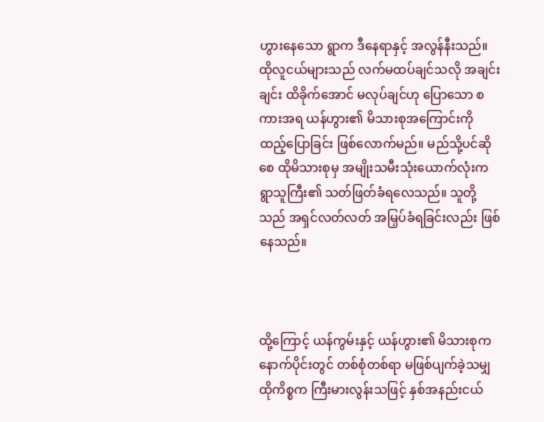ဟွားနေသော ရွာက ဒီနေရာနှင့် အလွန်နီးသည်။ ထိုလူငယ်များသည် လက်မထပ်ချင်သလို အချင်းချင်း ထိခိုက်အောင် မလုပ်ချင်ဟု ပြောသော စကားအရ ယန်ဟွား၏ မိသားစုအကြောင်းကို ထည့်ပြောခြင်း ဖြစ်လောက်မည်။ မည်သို့ပင်ဆိုစေ ထိုမိသားစုမှ အမျိုးသမီးသုံးယောက်လုံးက ရွာသူကြီး၏ သတ်ဖြတ်ခံရလေသည်။ သူတို့သည် အရှင်လတ်လတ် အမြှပ်ခံရခြင်းလည်း ဖြစ်နေသည်။



ထို့ကြောင့် ယန်ကွမ်းနှင့် ယန်ဟွား၏ မိသားစုက နောက်ပိုင်းတွင် တစ်စုံတစ်ရာ မဖြစ်ပျက်ခဲ့သမျှ ထိုကိစ္စက ကြီးမားလွန်းသဖြင့် နှစ်အနည်းငယ်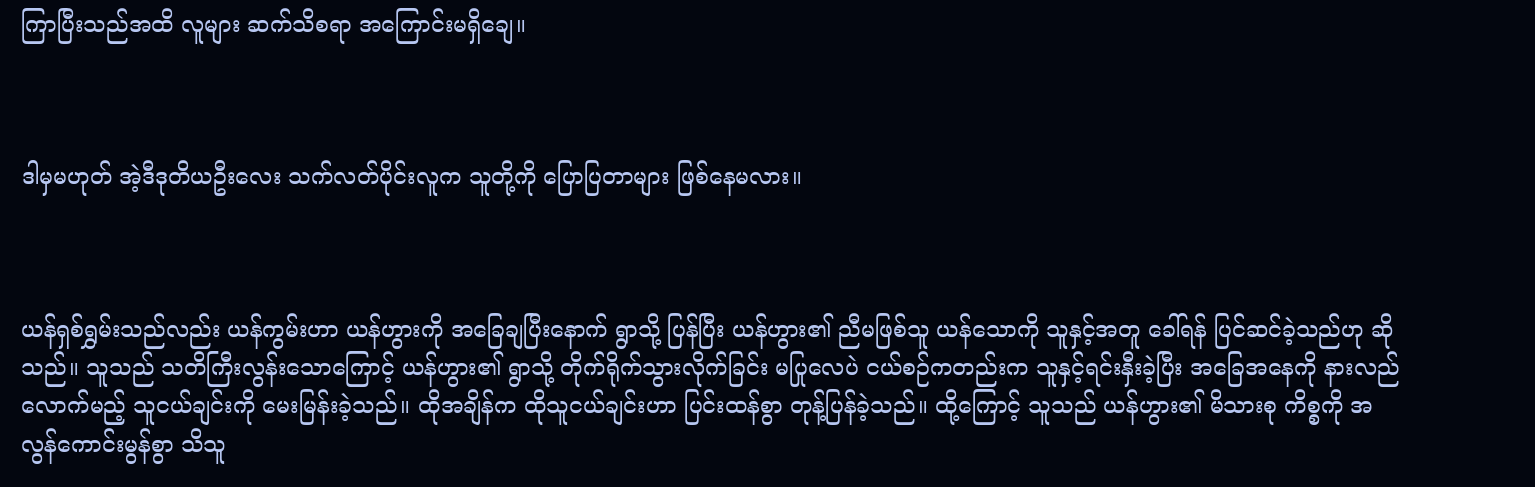ကြာပြီးသည်အထိ လူများ ဆက်သိစရာ အကြောင်းမရှိချေ။



ဒါမှမဟုတ် အဲ့ဒီဒုတိယဦး‌လေး သက်လတ်ပိုင်းလူက သူတို့ကို ပြောပြတာများ ဖြစ်နေမလား။



ယန်ရှစ်ရွှမ်းသည်လည်း ယန်ကွမ်းဟာ ယန်ဟွားကို အခြေချပြီးနောက် ရွာသို့ ပြန်ပြီး ယန်ဟွား၏ ညီမဖြစ်သူ ယန်သောကို သူနှင့်အတူ ခေါ်ရန် ပြင်ဆင်ခဲ့သည်ဟု ဆိုသည်။ သူသည် သတိကြီးလွန်းသောကြောင့် ယန်ဟွား၏ ရွာသို့ တိုက်ရိုက်သွားလိုက်ခြင်း မပြုလေပဲ ငယ်စဉ်ကတည်းက သူနှင့်ရင်းနှီးခဲ့ပြီး အခြေအနေကို နားလည်လောက်မည့် သူငယ်ချင်းကို မေးမြန်းခဲ့သည်။ ထိုအချိန်က ထိုသူငယ်ချင်းဟာ ပြင်းထန်စွာ တုန့်ပြန်ခဲ့သည်။ ထို့ကြောင့် သူသည် ယန်ဟွား၏ မိသားစု ကိစ္စကို အလွန်ကောင်းမွန်စွာ သိသူ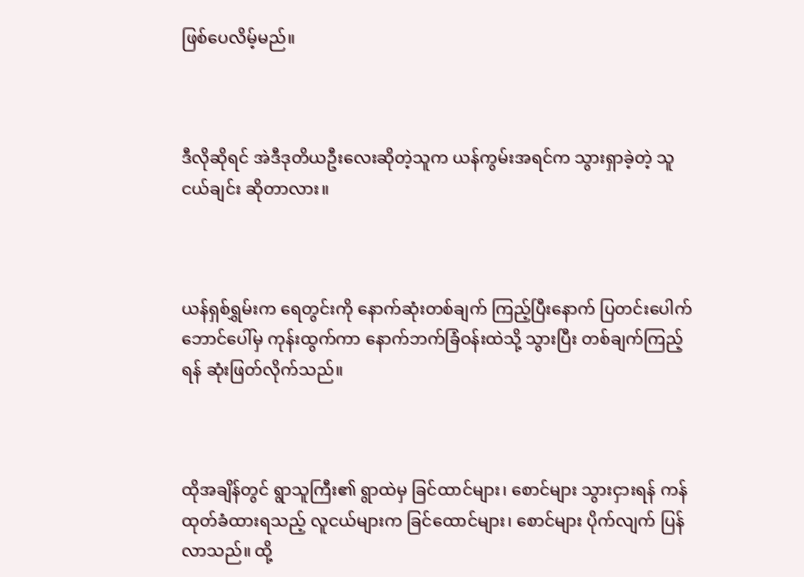ဖြစ်ပေလိမ့်မည်။



ဒီလိုဆိုရင် အဲဒီဒုတိယဦးလေးဆိုတဲ့သူက ယန်ကွမ်းအရင်က သွားရှာခဲ့တဲ့ သူငယ်ချင်း ဆိုတာလား။



ယန်ရှစ်ရွှမ်းက ရေတွင်းကို နောက်ဆုံးတစ်ချက် ကြည့်ပြီးနောက် ပြတင်း‌ပေါက် ဘောင်ပေါ်မှ ကုန်းထွက်ကာ နောက်ဘက်ခြံဝန်းထဲသို့ သွားပြီး တစ်ချက်ကြည့်ရန် ဆုံးဖြတ်လိုက်သည်။



ထိုအချိန်တွင် ရွာသူကြီး၏ ရွာထဲမှ ခြင်ထာင်များ၊ စောင်များ သွားငှားရန် ကန်ထုတ်ခံထားရသည့် လူငယ်များက ခြင်ထောင်များ၊ စောင်များ ပိုက်လျက် ပြန်လာသည်။ ထို့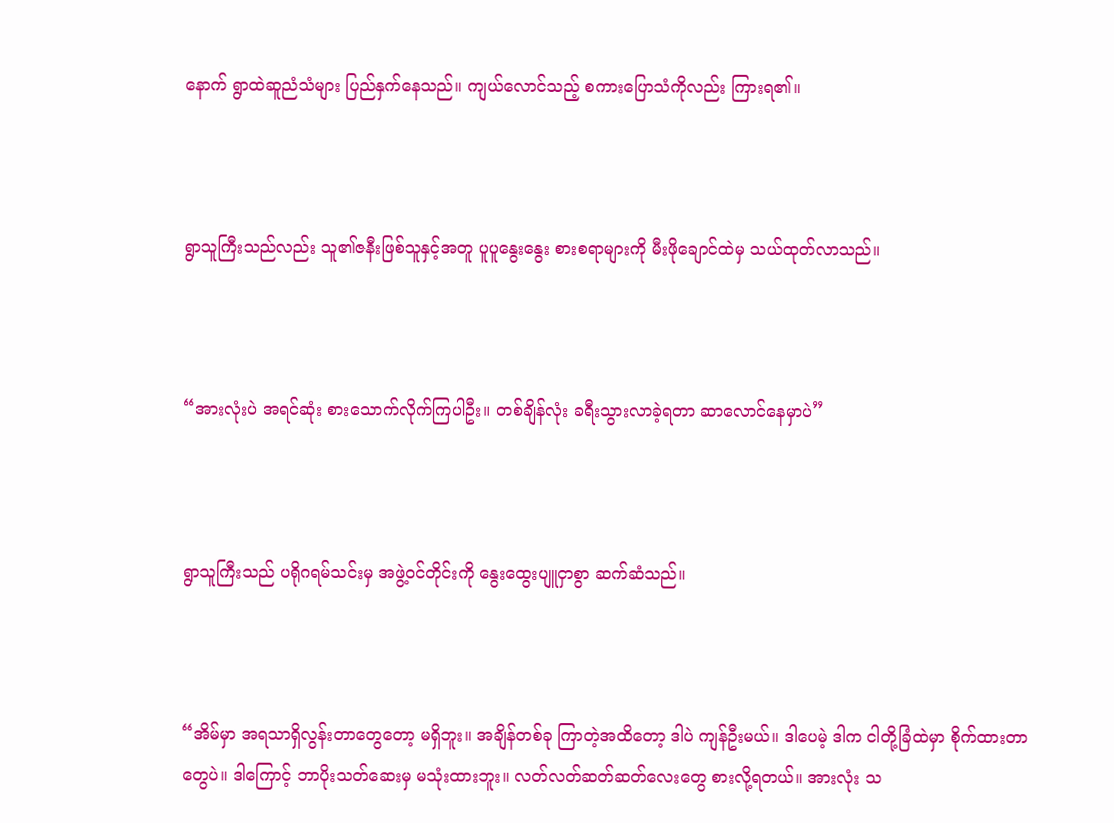နောက် ရွာထဲဆူညံသံများ ပြည်နှက်နေသည်။ ကျယ်လောင်သည့် စကားပြောသံကိုလည်း ကြားရ၏။



ရွာသူကြီးသည်လည်း သူ၏ဇနီးဖြစ်သူနှင့်အတူ ပူပူနွေးနွေး စားစရာများကို မီးဖိုချောင်ထဲမှ သယ်ထုတ်လာသည်။



“အားလုံးပဲ အရင်ဆုံး စားသောက်လိုက်ကြပါဦး။ တစ်ချိန်လုံး ခရီးသွားလာခဲ့ရတာ ဆာလောင်နေမှာပဲ”



ရွာသူကြီးသည် ပရိုဂရမ်သင်းမှ အဖွဲ့ဝင်တိုင်းကို နွေးထွေးပျူငှာစွာ ဆက်ဆံသည်။



“အိမ်မှာ အရသာရှိလွန်းတာတွေတော့ မရှိဘူး။ အချိန်တစ်ခု ကြာတဲ့အထိတော့ ဒါပဲ ကျန်ဦးမယ်။ ဒါပေမဲ့ ဒါက ငါတို့ခြံထဲမှာ စိုက်ထားတာတွေပဲ။ ဒါကြောင့် ဘာပိုးသတ်ဆေးမှ မသုံးထားဘူး။ လတ်လတ်ဆတ်ဆတ်လေးတွေ စားလို့ရတယ်။ အားလုံး သ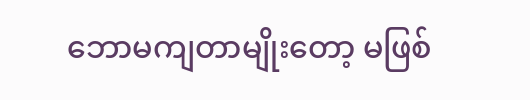ဘောမကျတာမျိုးတော့ မဖြစ်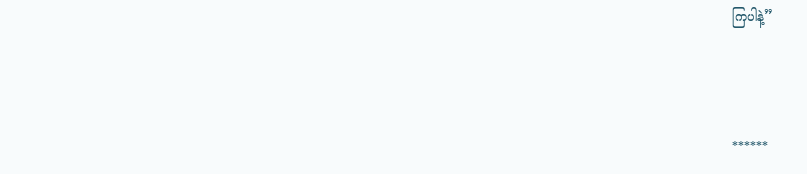ကြပါနဲ့”



******